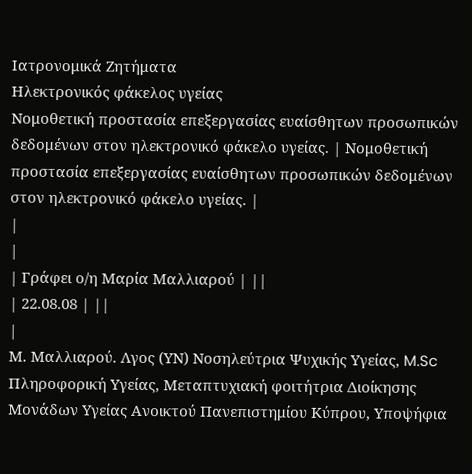Ιατρονομικά Ζητήματα
Ηλεκτρονικός φάκελος υγείας
Νομοθετική προστασία επεξεργασίας ευαίσθητων προσωπικών δεδομένων στον ηλεκτρονικό φάκελο υγείας. | Νομοθετική προστασία επεξεργασίας ευαίσθητων προσωπικών δεδομένων στον ηλεκτρονικό φάκελο υγείας. |
|
|
| Γράφει ο/η Μαρία Μαλλιαρού | ||
| 22.08.08 | ||
|
Μ. Μαλλιαρού. Λγος (ΥΝ) Νοσηλεύτρια Ψυχικής Υγείας, M.Sc Πληροφορική Υγείας, Μεταπτυχιακή φοιτήτρια Διοίκησης Μονάδων Υγείας Ανοικτού Πανεπιστημίου Κύπρου, Υποψήφια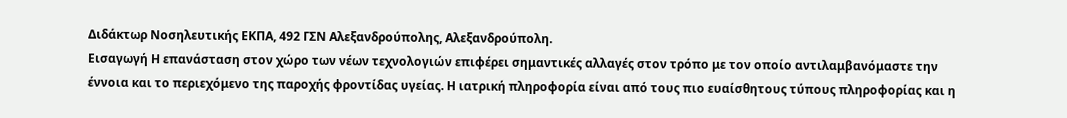Διδάκτωρ Νοσηλευτικής ΕΚΠΑ, 492 ΓΣΝ Αλεξανδρούπολης, Αλεξανδρούπολη.
Εισαγωγή Η επανάσταση στον χώρο των νέων τεχνολογιών επιφέρει σημαντικές αλλαγές στον τρόπο με τον οποίο αντιλαμβανόμαστε την έννοια και το περιεχόμενο της παροχής φροντίδας υγείας. Η ιατρική πληροφορία είναι από τους πιο ευαίσθητους τύπους πληροφορίας και η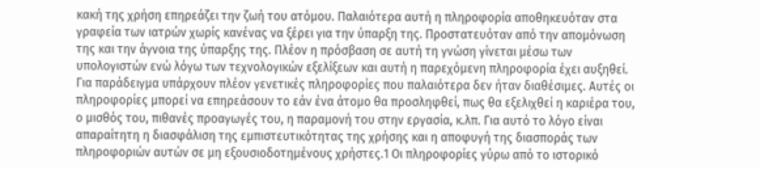κακή της χρήση επηρεάζει την ζωή του ατόμου. Παλαιότερα αυτή η πληροφορία αποθηκευόταν στα γραφεία των ιατρών χωρίς κανένας να ξέρει για την ύπαρξη της. Προστατευόταν από την απομόνωση της και την άγνοια της ύπαρξης της. Πλέον η πρόσβαση σε αυτή τη γνώση γίνεται μέσω των υπολογιστών ενώ λόγω των τεχνολογικών εξελίξεων και αυτή η παρεχόμενη πληροφορία έχει αυξηθεί. Για παράδειγμα υπάρχουν πλέον γενετικές πληροφορίες που παλαιότερα δεν ήταν διαθέσιμες. Αυτές οι πληροφορίες μπορεί να επηρεάσουν το εάν ένα άτομο θα προσληφθεί, πως θα εξελιχθεί η καριέρα του, ο μισθός του, πιθανές προαγωγές του, η παραμονή του στην εργασία, κ.λπ. Για αυτό το λόγο είναι απαραίτητη η διασφάλιση της εμπιστευτικότητας της χρήσης και η αποφυγή της διασποράς των πληροφοριών αυτών σε μη εξουσιοδοτημένους χρήστες.1 Οι πληροφορίες γύρω από το ιστορικό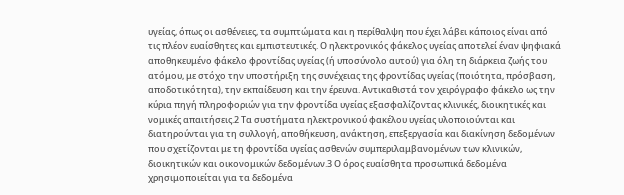υγείας, όπως οι ασθένειες, τα συμπτώματα και η περίθαλψη που έχει λάβει κάποιος είναι από τις πλέον ευαίσθητες και εμπιστευτικές. Ο ηλεκτρονικός φάκελος υγείας αποτελεί έναν ψηφιακά αποθηκευμένο φάκελο φροντίδας υγείας (ή υποσύνολο αυτού) για όλη τη διάρκεια ζωής του ατόμου, με στόχο την υποστήριξη της συνέχειας της φροντίδας υγείας (ποιότητα, πρόσβαση, αποδοτικότητα), την εκπαίδευση και την έρευνα. Αντικαθιστά τον χειρόγραφο φάκελο ως την κύρια πηγή πληροφοριών για την φροντίδα υγείας εξασφαλίζοντας κλινικές, διοικητικές και νομικές απαιτήσεις.2 Τα συστήματα ηλεκτρονικού φακέλου υγείας υλοποιούνται και διατηρούνται για τη συλλογή, αποθήκευση, ανάκτηση, επεξεργασία και διακίνηση δεδομένων που σχετίζονται με τη φροντίδα υγείας ασθενών συμπεριλαμβανομένων των κλινικών, διοικητικών και οικονομικών δεδομένων.3 Ο όρος ευαίσθητα προσωπικά δεδομένα χρησιμοποιείται για τα δεδομένα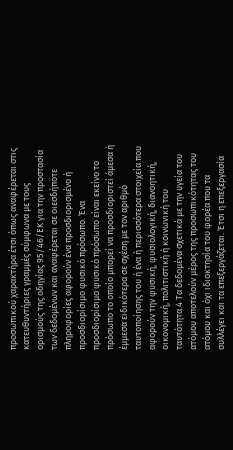προσωπικού χαρακτήρα έτσι όπως αναφέρεται στις κατευθυντήριες γραμμές σύμφωνα με τους ορισμούς της οδηγίας 95/46/ΕΚ για την προστασία των δεδομένων και αναφέρεται σε οιεσδήποτε πληροφορίες αφορούν ένα προσδιορισμένο ή προσδιορίσιμο φυσικό πρόσωπο. Ένα προσδιορίσιμο φυσικό πρόσωπο είναι εκείνο το πρόσωπο το οποίο μπορεί να προσδιοριστεί άμεσα ή έμμεσα ειδικότερα σε σχέση με τον αριθμό ταυτοποίησης του ή ένα ή περισσότερα στοιχεία που αφορούν την φυσική, φυσιολογική, διανοητική, οικονομική, πολιτιστική ή κοινωνική του ταυτότητα.4 Τα δεδομένα σχετικά με την υγεία του ατόμου αποτελούν μέρος της προσωπικότητας του ατόμου και όχι ιδιοκτησία του φορέα που τα συλλέγει και τα επεξεργάζεται. Έτσι η επεξεργασία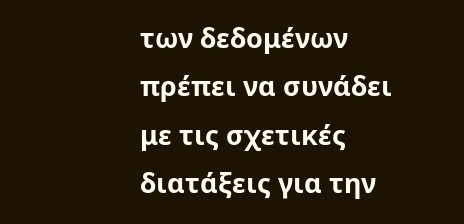των δεδομένων πρέπει να συνάδει με τις σχετικές διατάξεις για την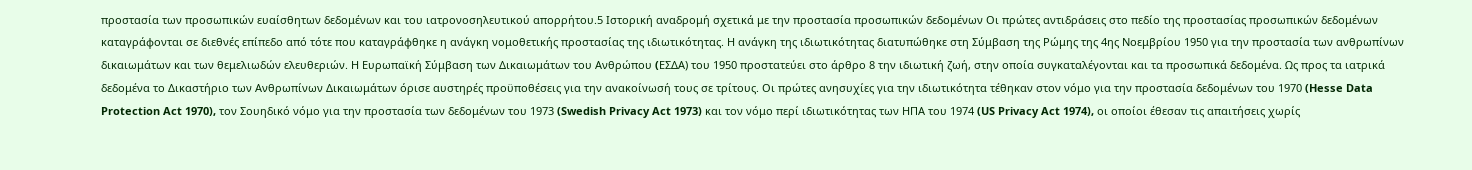προστασία των προσωπικών ευαίσθητων δεδομένων και του ιατρονοσηλευτικού απορρήτου.5 Ιστορική αναδρομή σχετικά με την προστασία προσωπικών δεδομένων Οι πρώτες αντιδράσεις στο πεδίο της προστασίας προσωπικών δεδομένων καταγράφονται σε διεθνές επίπεδο από τότε που καταγράφθηκε η ανάγκη νομοθετικής προστασίας της ιδιωτικότητας. Η ανάγκη της ιδιωτικότητας διατυπώθηκε στη Σύμβαση της Ρώμης της 4ης Νοεμβρίου 1950 για την προστασία των ανθρωπίνων δικαιωμάτων και των θεμελιωδών ελευθεριών. Η Ευρωπαϊκή Σύμβαση των Δικαιωμάτων του Ανθρώπου (EΣΔA) του 1950 προστατεύει στο άρθρο 8 την ιδιωτική ζωή, στην οποία συγκαταλέγονται και τα προσωπικά δεδομένα. Ως προς τα ιατρικά δεδομένα το Δικαστήριο των Ανθρωπίνων Δικαιωμάτων όρισε αυστηρές προϋποθέσεις για την ανακοίνωσή τους σε τρίτους. Οι πρώτες ανησυχίες για την ιδιωτικότητα τέθηκαν στον νόμο για την προστασία δεδομένων του 1970 (Hesse Data Protection Act 1970), τον Σουηδικό νόμο για την προστασία των δεδομένων του 1973 (Swedish Privacy Act 1973) και τον νόμο περί ιδιωτικότητας των ΗΠΑ του 1974 (US Privacy Act 1974), οι οποίοι έθεσαν τις απαιτήσεις χωρίς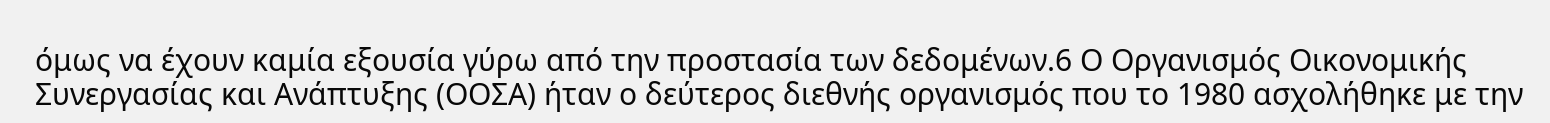όμως να έχουν καμία εξουσία γύρω από την προστασία των δεδομένων.6 Ο Οργανισμός Οικονομικής Συνεργασίας και Ανάπτυξης (ΟΟΣΑ) ήταν ο δεύτερος διεθνής οργανισμός που το 1980 ασχολήθηκε με την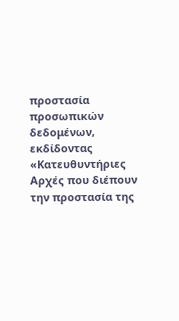προστασία προσωπικών δεδομένων, εκδίδοντας «Κατευθυντήριες Αρχές που διέπουν την προστασία της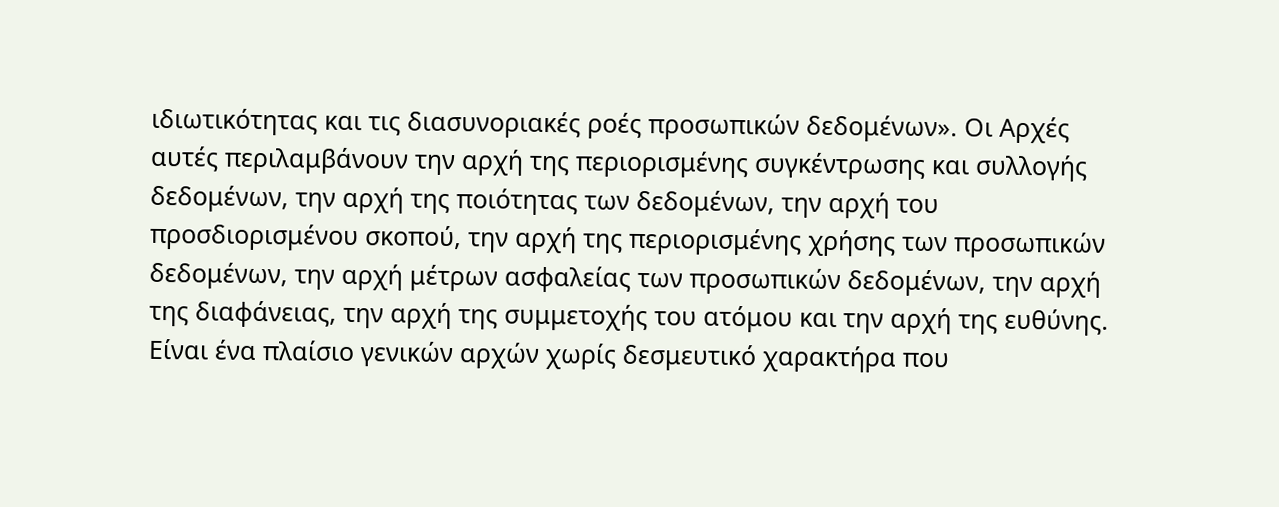ιδιωτικότητας και τις διασυνοριακές ροές προσωπικών δεδομένων». Οι Αρχές αυτές περιλαμβάνουν την αρχή της περιορισμένης συγκέντρωσης και συλλογής δεδομένων, την αρχή της ποιότητας των δεδομένων, την αρχή του προσδιορισμένου σκοπού, την αρχή της περιορισμένης χρήσης των προσωπικών δεδομένων, την αρχή μέτρων ασφαλείας των προσωπικών δεδομένων, την αρχή της διαφάνειας, την αρχή της συμμετοχής του ατόμου και την αρχή της ευθύνης. Είναι ένα πλαίσιο γενικών αρχών χωρίς δεσμευτικό χαρακτήρα που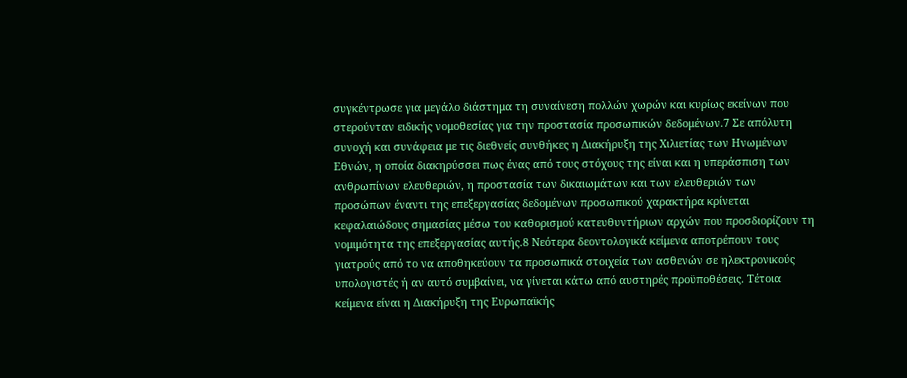συγκέντρωσε για μεγάλο διάστημα τη συναίνεση πολλών χωρών και κυρίως εκείνων που στερούνταν ειδικής νομοθεσίας για την προστασία προσωπικών δεδομένων.7 Σε απόλυτη συνοχή και συνάφεια με τις διεθνείς συνθήκες η Διακήρυξη της Χιλιετίας των Ηνωμένων Εθνών, η οποία διακηρύσσει πως ένας από τους στόχους της είναι και η υπεράσπιση των ανθρωπίνων ελευθεριών, η προστασία των δικαιωμάτων και των ελευθεριών των προσώπων έναντι της επεξεργασίας δεδομένων προσωπικού χαρακτήρα κρίνεται κεφαλαιώδους σημασίας μέσω του καθορισμού κατευθυντήριων αρχών που προσδιορίζουν τη νομιμότητα της επεξεργασίας αυτής.8 Νεότερα δεοντολογικά κείμενα αποτρέπουν τους γιατρούς από το να αποθηκεύουν τα προσωπικά στοιχεία των ασθενών σε ηλεκτρονικούς υπολογιστές ή αν αυτό συμβαίνει, να γίνεται κάτω από αυστηρές προϋποθέσεις. Τέτοια κείμενα είναι η Διακήρυξη της Ευρωπαϊκής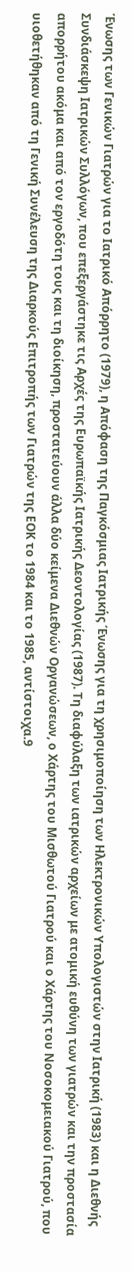Ένωσης των Γενικών Γιατρών για το Ιατρικό Απόρρητο (1979), η Απόφαση της Παγκόσμιας Ιατρικής Ένωσης για τη χρησιμοποίηση των Ηλεκτρονικών Υπολογιστών στην Ιατρική (1983) και η Διεθνής Συνδιάσκεψη Ιατρικών Συλλόγων, που επεξεργάστηκε τις Αρχές της Ευρωπαϊκής Ιατρικής Δεοντολογίας (1987). Τη διαφύλαξη των ιατρικών αρχείων με ατομική ευθύνη των γιατρών και την προστασία απορρήτου ακόμα και από τον εργοδότη τους και τη διοίκηση, προστατεύουν άλλα δύο κείμενα Διεθνών Οργανώσεων, ο Χάρτης του Μισθωτού Γιατρού και ο Χάρτης του Νοσοκομειακού Γιατρού, που υιοθετήθηκαν από τη Γενική Συνέλευση της Διαρκούς Επιτροπής των Γιατρών της ΕΟΚ το 1984 και το 1985, αντίστοιχα.9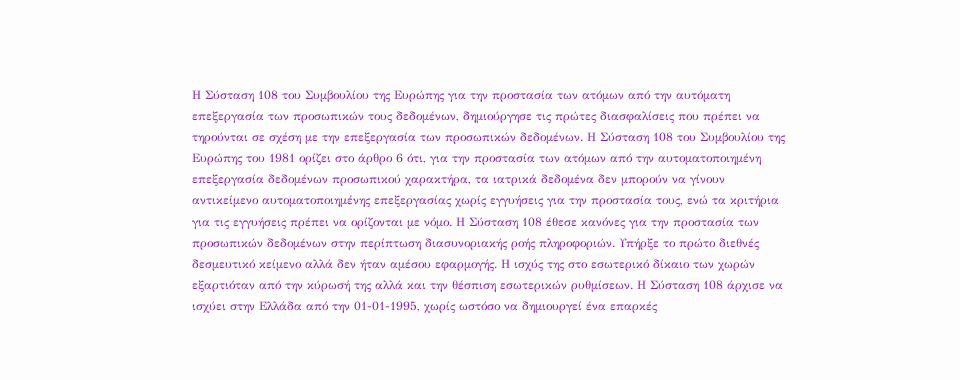Η Σύσταση 108 του Συμβουλίου της Ευρώπης για την προστασία των ατόμων από την αυτόματη επεξεργασία των προσωπικών τους δεδομένων, δημιούργησε τις πρώτες διασφαλίσεις που πρέπει να τηρούνται σε σχέση με την επεξεργασία των προσωπικών δεδομένων. Η Σύσταση 108 του Συμβουλίου της Ευρώπης του 1981 ορίζει στο άρθρο 6 ότι, για την προστασία των ατόμων από την αυτοματοποιημένη επεξεργασία δεδομένων προσωπικού χαρακτήρα, τα ιατρικά δεδομένα δεν μπορούν να γίνουν αντικείμενο αυτοματοποιημένης επεξεργασίας χωρίς εγγυήσεις για την προστασία τους, ενώ τα κριτήρια για τις εγγυήσεις πρέπει να ορίζονται με νόμο. Η Σύσταση 108 έθεσε κανόνες για την προστασία των προσωπικών δεδομένων στην περίπτωση διασυνοριακής ροής πληροφοριών. Υπήρξε το πρώτο διεθνές δεσμευτικό κείμενο αλλά δεν ήταν αμέσου εφαρμογής. Η ισχύς της στο εσωτερικό δίκαιο των χωρών εξαρτιόταν από την κύρωσή της αλλά και την θέσπιση εσωτερικών ρυθμίσεων. Η Σύσταση 108 άρχισε να ισχύει στην Ελλάδα από την 01-01-1995, χωρίς ωστόσο να δημιουργεί ένα επαρκές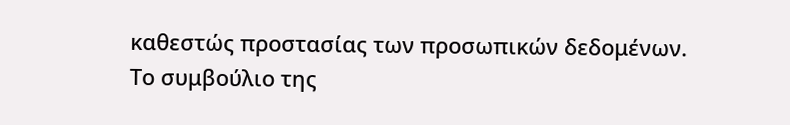καθεστώς προστασίας των προσωπικών δεδομένων.
Το συμβούλιο της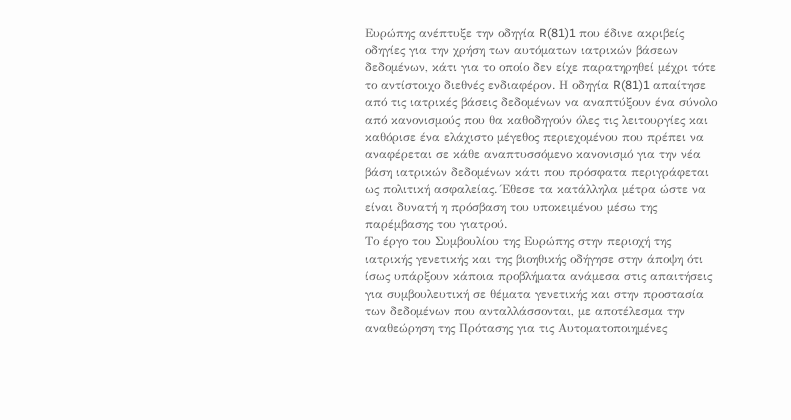Ευρώπης ανέπτυξε την οδηγία R(81)1 που έδινε ακριβείς οδηγίες για την χρήση των αυτόματων ιατρικών βάσεων δεδομένων, κάτι για το οποίο δεν είχε παρατηρηθεί μέχρι τότε το αντίστοιχο διεθνές ενδιαφέρον. Η οδηγία R(81)1 απαίτησε από τις ιατρικές βάσεις δεδομένων να αναπτύξουν ένα σύνολο από κανονισμούς που θα καθοδηγούν όλες τις λειτουργίες και καθόρισε ένα ελάχιστο μέγεθος περιεχομένου που πρέπει να αναφέρεται σε κάθε αναπτυσσόμενο κανονισμό για την νέα βάση ιατρικών δεδομένων κάτι που πρόσφατα περιγράφεται ως πολιτική ασφαλείας. Έθεσε τα κατάλληλα μέτρα ώστε να είναι δυνατή η πρόσβαση του υποκειμένου μέσω της παρέμβασης του γιατρού.
Το έργο του Συμβουλίου της Ευρώπης στην περιοχή της ιατρικής γενετικής και της βιοηθικής οδήγησε στην άποψη ότι ίσως υπάρξουν κάποια προβλήματα ανάμεσα στις απαιτήσεις για συμβουλευτική σε θέματα γενετικής και στην προστασία των δεδομένων που ανταλλάσσονται, με αποτέλεσμα την αναθεώρηση της Πρότασης για τις Αυτοματοποιημένες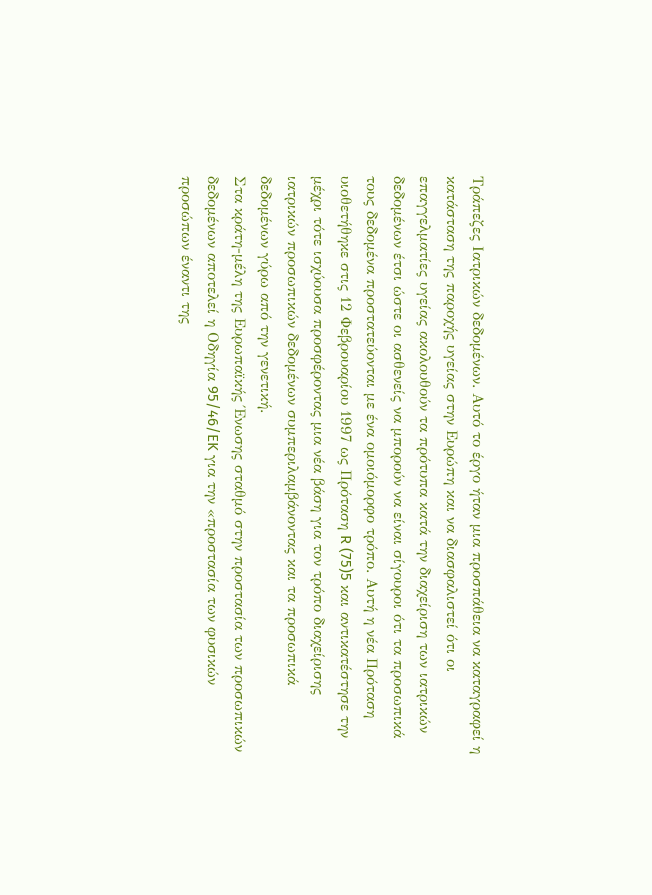Τράπεζες Ιατρικών δεδομένων. Αυτό το έργο ήταν μια προσπάθεια να καταγραφεί η κατάσταση της παροχής υγείας στην Ευρώπη και να διασφαλιστεί ότι οι επαγγελματίες υγείας ακολουθούν τα πρότυπα κατά την διαχείριση των ιατρικών δεδομένων έτσι ώστε οι ασθενείς να μπορούν να είναι σίγουροι ότι τα προσωπικά τους δεδομένα προστατεύονται με ένα ομοιόμορφο τρόπο. Αυτή η νέα Πρόταση υιοθετήθηκε στις 12 Φεβρουαρίου 1997 ως Πρόταση R (75)5 και αντικατέστησε την μέχρι τότε ισχύουσα προσφέροντας μια νέα βάση για τον τρόπο διαχείρισης ιατρικών προσωπικών δεδομένων συμπεριλαμβάνοντας και τα προσωπικά δεδομένων γύρω από την γενετική.
Στα κράτη-μέλη της Ευρωπαϊκής Ένωσης σταθμό στην προστασία των προσωπικών δεδομένων αποτελεί η Οδηγία 95/46/EK για την «προστασία των φυσικών προσώπων έναντι της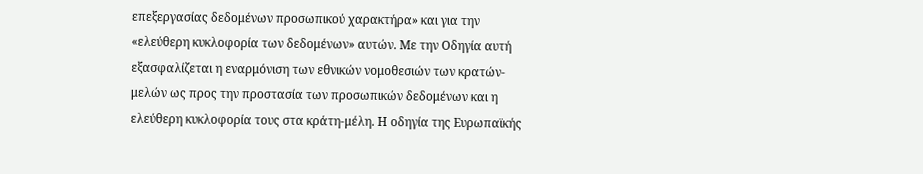επεξεργασίας δεδομένων προσωπικού χαρακτήρα» και για την «ελεύθερη κυκλοφορία των δεδομένων» αυτών. Με την Οδηγία αυτή εξασφαλίζεται η εναρμόνιση των εθνικών νομοθεσιών των κρατών-μελών ως προς την προστασία των προσωπικών δεδομένων και η ελεύθερη κυκλοφορία τους στα κράτη-μέλη. Η οδηγία της Ευρωπαϊκής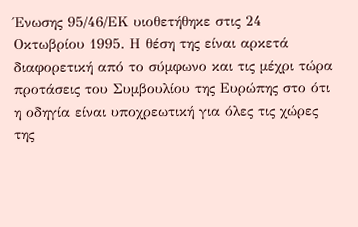Ένωσης 95/46/ΕΚ υιοθετήθηκε στις 24 Οκτωβρίου 1995. Η θέση της είναι αρκετά διαφορετική από το σύμφωνο και τις μέχρι τώρα προτάσεις του Συμβουλίου της Ευρώπης στο ότι η οδηγία είναι υποχρεωτική για όλες τις χώρες της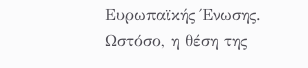Ευρωπαϊκής Ένωσης. Ωστόσο, η θέση της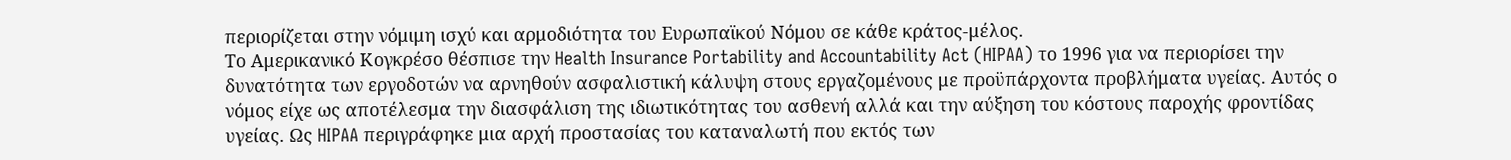περιορίζεται στην νόμιμη ισχύ και αρμοδιότητα του Ευρωπαϊκού Νόμου σε κάθε κράτος-μέλος.
Το Αμερικανικό Κογκρέσο θέσπισε την Health Insurance Portability and Accountability Act (HIPAA) το 1996 για να περιορίσει την δυνατότητα των εργοδοτών να αρνηθούν ασφαλιστική κάλυψη στους εργαζομένους με προϋπάρχοντα προβλήματα υγείας. Αυτός ο νόμος είχε ως αποτέλεσμα την διασφάλιση της ιδιωτικότητας του ασθενή αλλά και την αύξηση του κόστους παροχής φροντίδας υγείας. Ως HIPAA περιγράφηκε μια αρχή προστασίας του καταναλωτή που εκτός των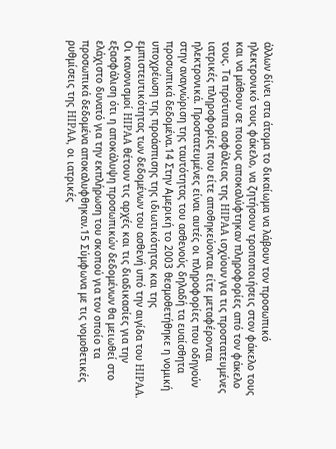άλλων δίνει στα άτομα το δικαίωμα να λάβουν τον προσωπικό ηλεκτρονικό τους φάκελο, να ζητήσουν τροποποιήσεις στον φάκελο τους και να μάθουν σε ποιους αποκαλύφτηκαν πληροφορίες από τον φάκελο τους. Τα πρότυπα ασφάλειας της HIPAA ισχύουν για τις προστατευμένες ιατρικές πληροφορίες που είτε αποθηκεύονται είτε μεταφέρονται ηλεκτρονικά. Προστατευμένες είναι αυτές οι πληροφορίες που οδηγούν στην αναγνώριση της ταυτότητας του ασθενούς δηλαδή τα ευαίσθητα προσωπικά δεδομένα.14 Στην Αμερική το 2003 θεσμοθετήθηκε η νομική υποχρέωση της προάσπισης της ιδιωτικότητας και της εμπιστευτικότητας των δεδομένων του ασθενή υπό την αιγίδα του HIPAA. Οι κανονισμοί HIPAA θέτουν τις αρχές και τις διαδικασίες για την εξασφάλιση ότι η αποκάλυψη προσωπικών δεδομένων θα μειωθεί στο ελάχιστο δυνατό για την εκπλήρωση του σκοπού για τον οποίο τα προσωπικά δεδομένα αποκαλυφθηκαν.15 Σύμφωνα με τις νομοθετικές ρυθμίσεις της HIPAA, οι ιατρικές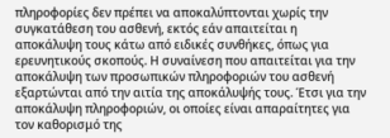πληροφορίες δεν πρέπει να αποκαλύπτονται χωρίς την συγκατάθεση του ασθενή, εκτός εάν απαιτείται η αποκάλυψη τους κάτω από ειδικές συνθήκες, όπως για ερευνητικούς σκοπούς. Η συναίνεση που απαιτείται για την αποκάλυψη των προσωπικών πληροφοριών του ασθενή εξαρτώνται από την αιτία της αποκάλυψής τους. Έτσι για την αποκάλυψη πληροφοριών, οι οποίες είναι απαραίτητες για τον καθορισμό της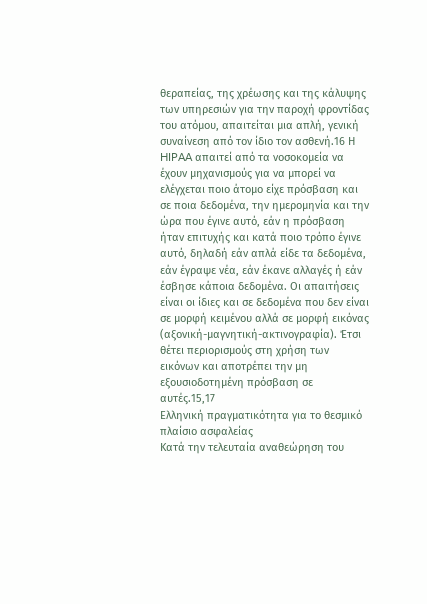θεραπείας, της χρέωσης και της κάλυψης των υπηρεσιών για την παροχή φροντίδας του ατόμου, απαιτείται μια απλή, γενική συναίνεση από τον ίδιο τον ασθενή.16 Η HIPAA απαιτεί από τα νοσοκομεία να έχουν μηχανισμούς για να μπορεί να ελέγχεται ποιο άτομο είχε πρόσβαση και σε ποια δεδομένα, την ημερομηνία και την ώρα που έγινε αυτό, εάν η πρόσβαση ήταν επιτυχής και κατά ποιο τρόπο έγινε αυτό, δηλαδή εάν απλά είδε τα δεδομένα, εάν έγραψε νέα, εάν έκανε αλλαγές ή εάν έσβησε κάποια δεδομένα. Οι απαιτήσεις είναι οι ίδιες και σε δεδομένα που δεν είναι σε μορφή κειμένου αλλά σε μορφή εικόνας (αξονική-μαγνητική-ακτινογραφία). Έτσι θέτει περιορισμούς στη χρήση των εικόνων και αποτρέπει την μη εξουσιοδοτημένη πρόσβαση σε αυτές.15,17
Ελληνική πραγματικότητα για το θεσμικό πλαίσιο ασφαλείας
Κατά την τελευταία αναθεώρηση του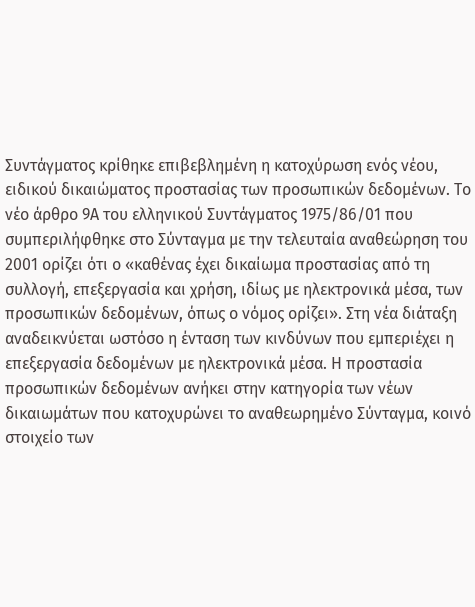Συντάγματος κρίθηκε επιβεβλημένη η κατοχύρωση ενός νέου, ειδικού δικαιώματος προστασίας των προσωπικών δεδομένων. Το νέο άρθρο 9Α του ελληνικού Συντάγματος 1975/86/01 που συμπεριλήφθηκε στο Σύνταγμα με την τελευταία αναθεώρηση του 2001 ορίζει ότι ο «καθένας έχει δικαίωμα προστασίας από τη συλλογή, επεξεργασία και χρήση, ιδίως με ηλεκτρονικά μέσα, των προσωπικών δεδομένων, όπως ο νόμος ορίζει». Στη νέα διάταξη αναδεικνύεται ωστόσο η ένταση των κινδύνων που εμπεριέχει η επεξεργασία δεδομένων με ηλεκτρονικά μέσα. Η προστασία προσωπικών δεδομένων ανήκει στην κατηγορία των νέων δικαιωμάτων που κατοχυρώνει το αναθεωρημένο Σύνταγμα, κοινό στοιχείο των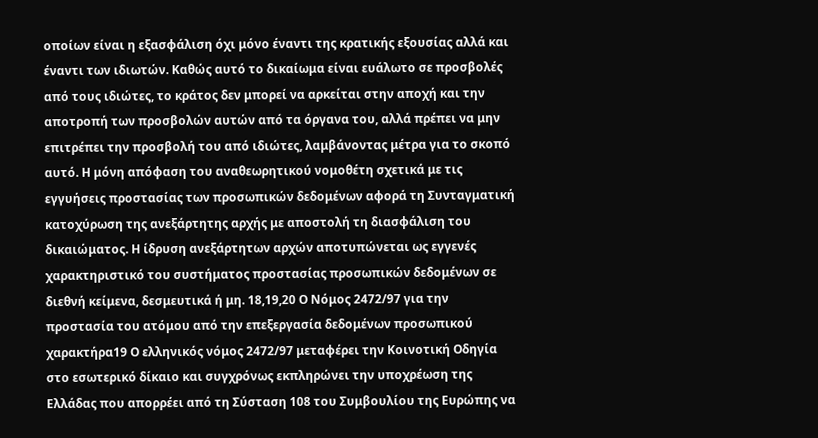οποίων είναι η εξασφάλιση όχι μόνο έναντι της κρατικής εξουσίας αλλά και έναντι των ιδιωτών. Καθώς αυτό το δικαίωμα είναι ευάλωτο σε προσβολές από τους ιδιώτες, το κράτος δεν μπορεί να αρκείται στην αποχή και την αποτροπή των προσβολών αυτών από τα όργανα του, αλλά πρέπει να μην επιτρέπει την προσβολή του από ιδιώτες, λαμβάνοντας μέτρα για το σκοπό αυτό. Η μόνη απόφαση του αναθεωρητικού νομοθέτη σχετικά με τις εγγυήσεις προστασίας των προσωπικών δεδομένων αφορά τη Συνταγματική κατοχύρωση της ανεξάρτητης αρχής με αποστολή τη διασφάλιση του δικαιώματος. Η ίδρυση ανεξάρτητων αρχών αποτυπώνεται ως εγγενές χαρακτηριστικό του συστήματος προστασίας προσωπικών δεδομένων σε διεθνή κείμενα, δεσμευτικά ή μη. 18,19,20 Ο Νόμος 2472/97 για την προστασία του ατόμου από την επεξεργασία δεδομένων προσωπικού χαρακτήρα19 Ο ελληνικός νόμος 2472/97 μεταφέρει την Κοινοτική Οδηγία στο εσωτερικό δίκαιο και συγχρόνως εκπληρώνει την υποχρέωση της Ελλάδας που απορρέει από τη Σύσταση 108 του Συμβουλίου της Ευρώπης να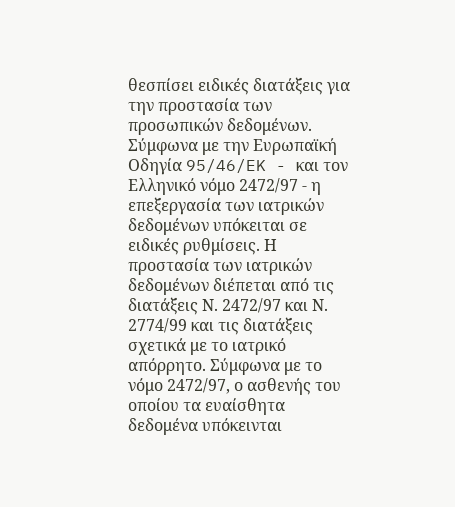θεσπίσει ειδικές διατάξεις για την προστασία των προσωπικών δεδομένων. Σύμφωνα με την Ευρωπαϊκή Οδηγία 95/46/EK - και τον Ελληνικό νόμο 2472/97 - η επεξεργασία των ιατρικών δεδομένων υπόκειται σε ειδικές ρυθμίσεις. Η προστασία των ιατρικών δεδομένων διέπεται από τις διατάξεις Ν. 2472/97 και Ν. 2774/99 και τις διατάξεις σχετικά με το ιατρικό απόρρητο. Σύμφωνα με το νόμο 2472/97, ο ασθενής του οποίου τα ευαίσθητα δεδομένα υπόκεινται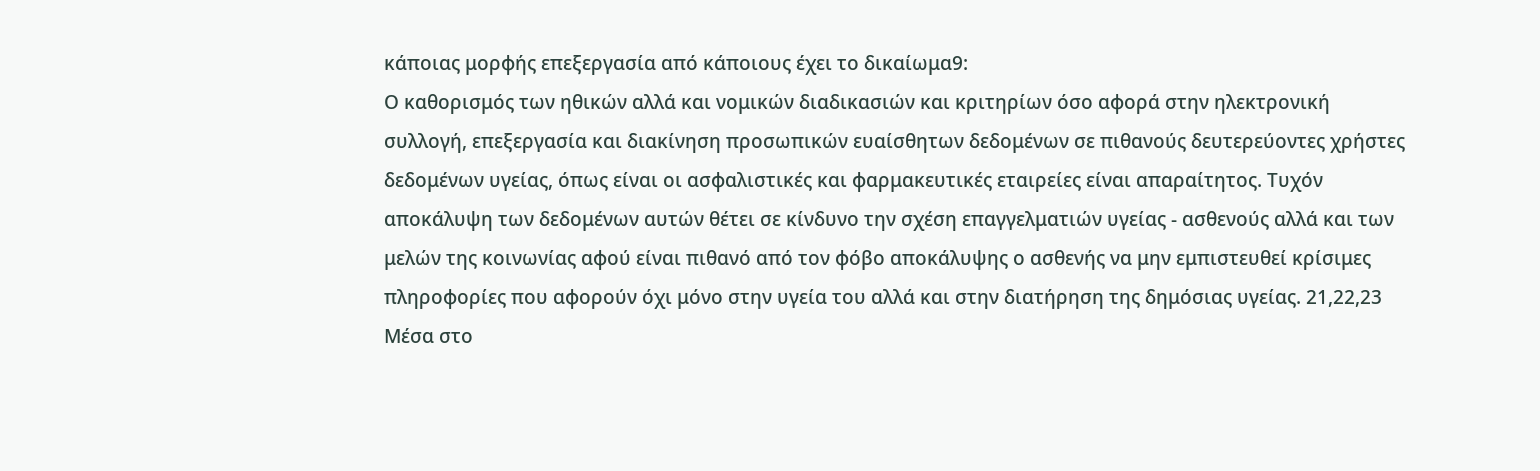κάποιας μορφής επεξεργασία από κάποιους έχει το δικαίωμα9:
Ο καθορισμός των ηθικών αλλά και νομικών διαδικασιών και κριτηρίων όσο αφορά στην ηλεκτρονική συλλογή, επεξεργασία και διακίνηση προσωπικών ευαίσθητων δεδομένων σε πιθανούς δευτερεύοντες χρήστες δεδομένων υγείας, όπως είναι οι ασφαλιστικές και φαρμακευτικές εταιρείες είναι απαραίτητος. Τυχόν αποκάλυψη των δεδομένων αυτών θέτει σε κίνδυνο την σχέση επαγγελματιών υγείας - ασθενούς αλλά και των μελών της κοινωνίας αφού είναι πιθανό από τον φόβο αποκάλυψης ο ασθενής να μην εμπιστευθεί κρίσιμες πληροφορίες που αφορούν όχι μόνο στην υγεία του αλλά και στην διατήρηση της δημόσιας υγείας. 21,22,23 Μέσα στο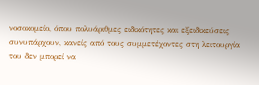νοσοκομείο, όπου πολυάριθμες ειδικότητες και εξειδικεύσεις συνυπάρχουν, κανείς από τους συμμετέχοντες στη λειτουργία του δεν μπορεί να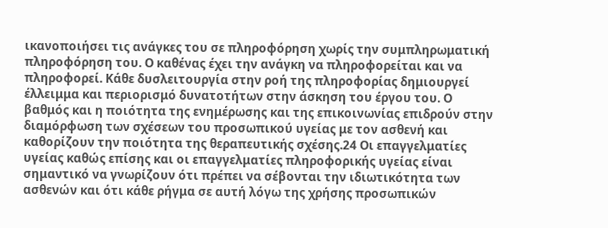ικανοποιήσει τις ανάγκες του σε πληροφόρηση χωρίς την συμπληρωματική πληροφόρηση του. Ο καθένας έχει την ανάγκη να πληροφορείται και να πληροφορεί. Κάθε δυσλειτουργία στην ροή της πληροφορίας δημιουργεί έλλειμμα και περιορισμό δυνατοτήτων στην άσκηση του έργου του. Ο βαθμός και η ποιότητα της ενημέρωσης και της επικοινωνίας επιδρούν στην διαμόρφωση των σχέσεων του προσωπικού υγείας με τον ασθενή και καθορίζουν την ποιότητα της θεραπευτικής σχέσης.24 Οι επαγγελματίες υγείας καθώς επίσης και οι επαγγελματίες πληροφορικής υγείας είναι σημαντικό να γνωρίζουν ότι πρέπει να σέβονται την ιδιωτικότητα των ασθενών και ότι κάθε ρήγμα σε αυτή λόγω της χρήσης προσωπικών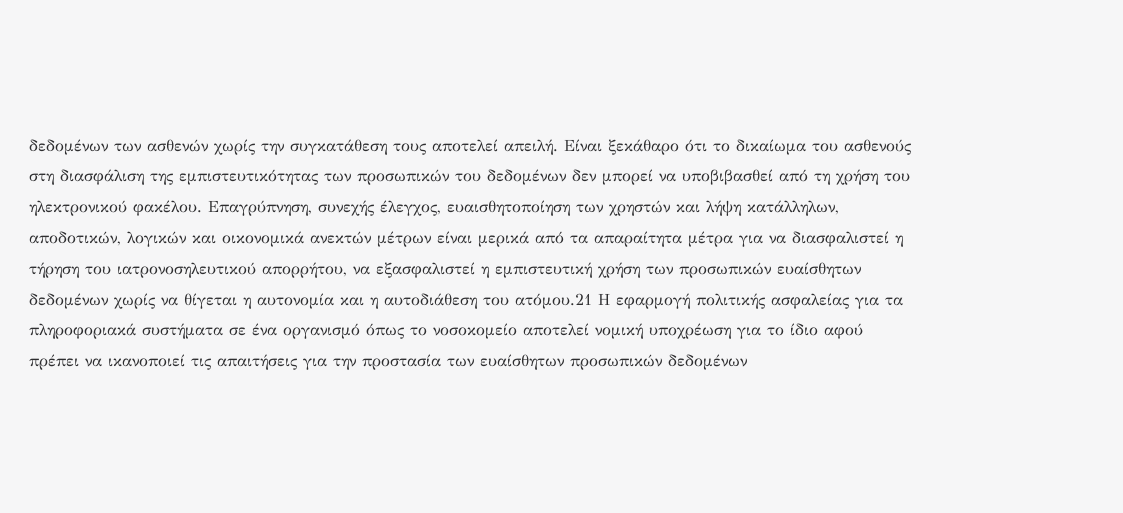δεδομένων των ασθενών χωρίς την συγκατάθεση τους αποτελεί απειλή. Είναι ξεκάθαρο ότι το δικαίωμα του ασθενούς στη διασφάλιση της εμπιστευτικότητας των προσωπικών του δεδομένων δεν μπορεί να υποβιβασθεί από τη χρήση του ηλεκτρονικού φακέλου. Επαγρύπνηση, συνεχής έλεγχος, ευαισθητοποίηση των χρηστών και λήψη κατάλληλων, αποδοτικών, λογικών και οικονομικά ανεκτών μέτρων είναι μερικά από τα απαραίτητα μέτρα για να διασφαλιστεί η τήρηση του ιατρονοσηλευτικού απορρήτου, να εξασφαλιστεί η εμπιστευτική χρήση των προσωπικών ευαίσθητων δεδομένων χωρίς να θίγεται η αυτονομία και η αυτοδιάθεση του ατόμου.21 Η εφαρμογή πολιτικής ασφαλείας για τα πληροφοριακά συστήματα σε ένα οργανισμό όπως το νοσοκομείο αποτελεί νομική υποχρέωση για το ίδιο αφού πρέπει να ικανοποιεί τις απαιτήσεις για την προστασία των ευαίσθητων προσωπικών δεδομένων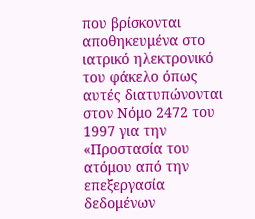που βρίσκονται αποθηκευμένα στο ιατρικό ηλεκτρονικό του φάκελο όπως αυτές διατυπώνονται στον Νόμο 2472 του 1997 για την «Προστασία του ατόμου από την επεξεργασία δεδομένων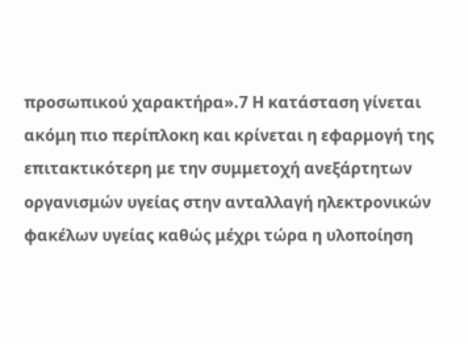προσωπικού χαρακτήρα».7 Η κατάσταση γίνεται ακόμη πιο περίπλοκη και κρίνεται η εφαρμογή της επιτακτικότερη με την συμμετοχή ανεξάρτητων οργανισμών υγείας στην ανταλλαγή ηλεκτρονικών φακέλων υγείας καθώς μέχρι τώρα η υλοποίηση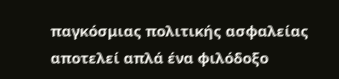παγκόσμιας πολιτικής ασφαλείας αποτελεί απλά ένα φιλόδοξο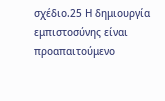σχέδιο.25 Η δημιουργία εμπιστοσύνης είναι προαπαιτούμενο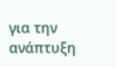για την ανάπτυξη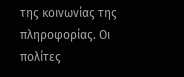της κοινωνίας της πληροφορίας. Οι πολίτες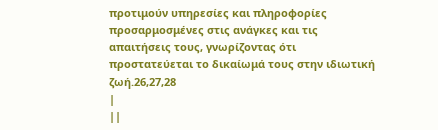προτιμούν υπηρεσίες και πληροφορίες προσαρμοσμένες στις ανάγκες και τις απαιτήσεις τους, γνωρίζοντας ότι προστατεύεται το δικαίωμά τους στην ιδιωτική ζωή.26,27,28
|
||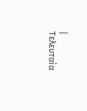| Τελευταία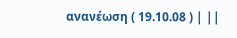ανανέωση ( 19.10.08 ) | ||